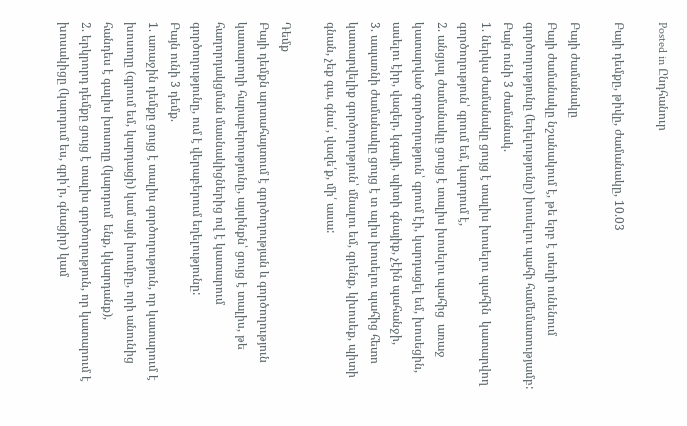Posted in Ընդհանուր

Բայի դեմքը, թիվը, ժամանակը, 10.03

Բայի ժամանակը
Բայի ժամանակը նշանակում է, թե երբ է տեղի ունենում գործողությունը (եղելությունը) խոսելու պահի համեմատությամբ:
Բայն ունի 3 ժամանակ.
1. ներկա ժամանակը ցույց է տալիս խոսելու պահին  կատարվող գործողություն՝ գրում եմ, կարդում է,
2. անցյալ ժամանակը ցույց է տալիս խոսելու պահից  առաջ կատարված գործողություն՝ գրում էի, կարդացել եմ, խոսեցին, ասելու էիր, վազեր, կգայի, պիտի գնայիք, չէին պահանջի,
3. ապառնի ժամանակը ցույց է տ ալիս խոսելու պահից հետո կատարվելիք գործողություն՝ մնալու եմ, գրենք, կխոսեք, պիտի գնան, չեք գա, գնա՛, վազե՛ք, մի՛ ասա:

Դեմք
Բայի դեմքն արտահայտում է գործողության և գործողություն կատարողի հարաբերությունը, այսինքն՝ ցույց է տալիս, թե հաղորդակցման մասնակիցներից ով է կատարում գործողությունը, ում է վերաբերում եղելությունը:
Բայն ունի 3 դեմք.
1. առաջին դեմքը ցույց է տալիս գործողություն, որ կատարում է խոսողը (գրում եմ, կարդացի) կամ այն խումբը, որի անունից հանդես է գալիս խոսողը (կարդում  ենք, կկարդանք),
2. երկրորդ դեմքը ցույց է տալիս գործողություն, որ կատարում է խոսակիցը (կարդում ես, գրի՛ր, գնացիր) կամ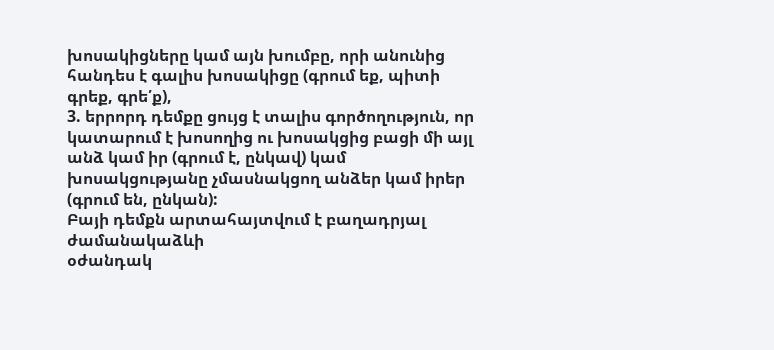խոսակիցները կամ այն խումբը, որի անունից հանդես է գալիս խոսակիցը (գրում եք, պիտի գրեք, գրե՛ք),
3. երրորդ դեմքը ցույց է տալիս գործողություն, որ կատարում է խոսողից ու խոսակցից բացի մի այլ անձ կամ իր (գրում է, ընկավ) կամ խոսակցությանը չմասնակցող անձեր կամ իրեր (գրում են, ընկան):
Բայի դեմքն արտահայտվում է բաղադրյալ ժամանակաձևի
օժանդակ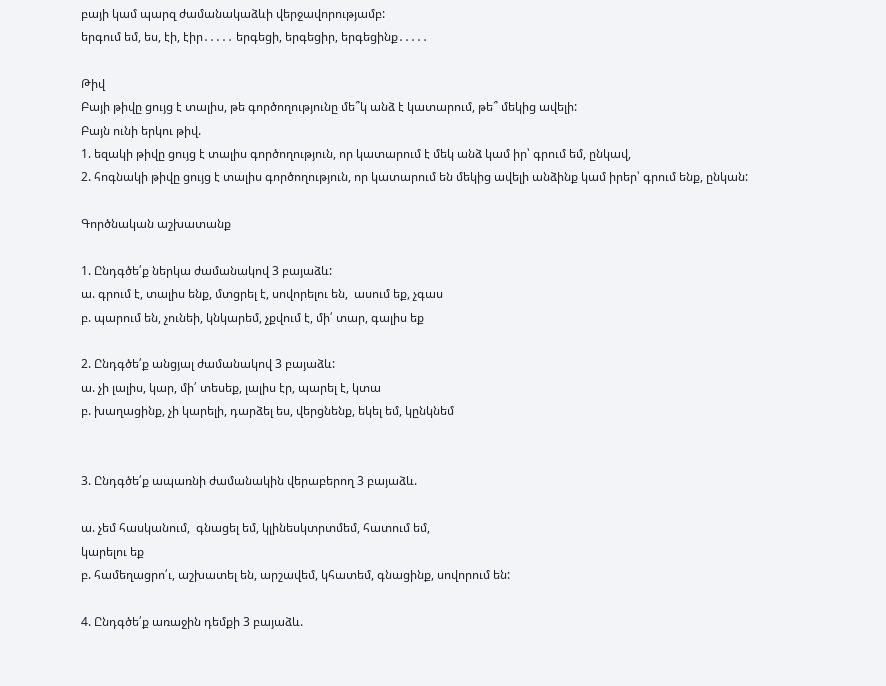բայի կամ պարզ ժամանակաձևի վերջավորությամբ:
երգում եմ, ես, էի, էիր․․․․․ երգեցի, երգեցիր, երգեցինք․․․․․

Թիվ
Բայի թիվը ցույց է տալիս, թե գործողությունը մե՞կ անձ է կատարում, թե՞ մեկից ավելի:
Բայն ունի երկու թիվ.
1. եզակի թիվը ցույց է տալիս գործողություն, որ կատարում է մեկ անձ կամ իր՝ գրում եմ, ընկավ,
2. հոգնակի թիվը ցույց է տալիս գործողություն, որ կատարում են մեկից ավելի անձինք կամ իրեր՝ գրում ենք, ընկան:

Գործնական աշխատանք

1. Ընդգծե՛ք ներկա ժամանակով 3 բայաձև:
ա. գրում է, տալիս ենք, մտցրել է, սովորելու են,  ասում եք, չգաս
բ. պարում են, չունեի, կնկարեմ, չքվում է, մի՛ տար, գալիս եք

2. Ընդգծե՛ք անցյալ ժամանակով 3 բայաձև:
ա. չի լալիս, կար, մի՛ տեսեք, լալիս էր, պարել է, կտա
բ. խաղացինք, չի կարելի, դարձել ես, վերցնենք, եկել եմ, կընկնեմ


3. Ընդգծե՛ք ապառնի ժամանակին վերաբերող 3 բայաձև.

ա. չեմ հասկանում,  գնացել եմ, կլինեսկտրտմեմ, հատում եմ,
կարելու եք
բ. համեղացրո՛ւ, աշխատել են, արշավեմ, կհատեմ, գնացինք, սովորում են:

4. Ընդգծե՛ք առաջին դեմքի 3 բայաձև.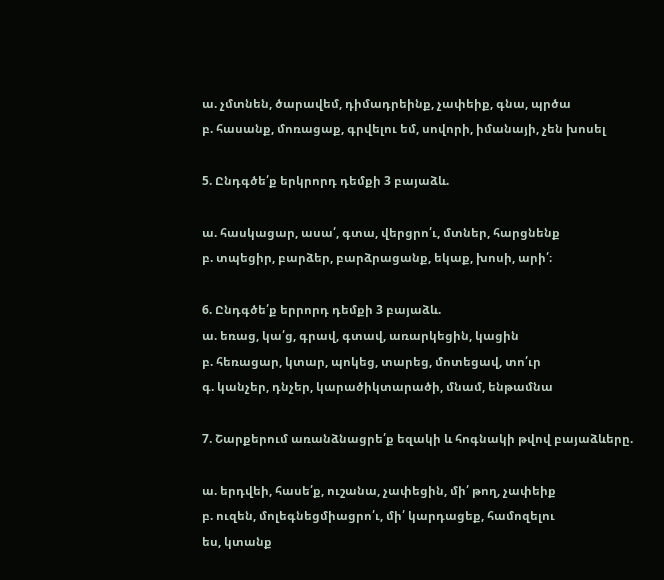ա. չմտնեն, ծարավեմ, դիմադրեինք, չափեիք, գնա, պրծա
բ. հասանք, մոռացաք, գրվելու եմ, սովորի, իմանայի, չեն խոսել

5. Ընդգծե՛ք երկրորդ դեմքի 3 բայաձև.

ա. հասկացար, ասա՛, գտա, վերցրո՛ւ, մտներ, հարցնենք
բ. տպեցիր, բարձեր, բարձրացանք, եկաք, խոսի, արի՛։

6. Ընդգծե՛ք երրորդ դեմքի 3 բայաձև.
ա. եռաց, կա՛ց, գրավ, գտավ, առարկեցին, կացին
բ. հեռացար, կտար, պոկեց, տարեց, մոտեցավ, տո՛ւր
գ. կանչեր, դնչեր, կարածիկտարածի, մնամ, ենթամնա

7. Շարքերում առանձնացրե՛ք եզակի և հոգնակի թվով բայաձևերը.

ա. երդվեի, հասե՛ք, ուշանա, չափեցին, մի՛ թող, չափեիք
բ. ուզեն, մոլեգնեցմիացրո՛ւ, մի՛ կարդացեք, համոզելու
ես, կտանք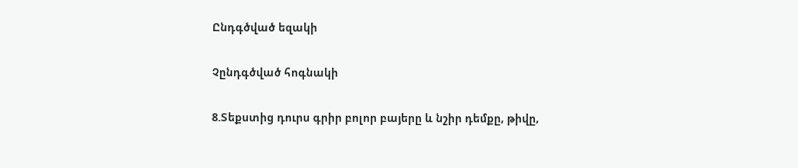Ընդգծված եզակի

Չընդգծված հոգնակի

8.Տեքստից դուրս գրիր բոլոր բայերը և նշիր դեմքը, թիվը,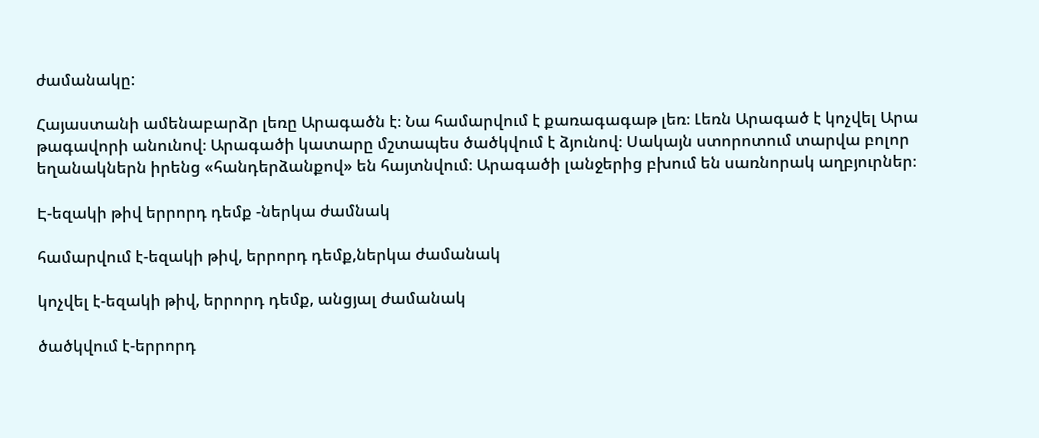ժամանակը:

Հայաստանի ամենաբարձր լեռը Արագածն է։ Նա համարվում է քառագագաթ լեռ։ Լեռն Արագած է կոչվել Արա թագավորի անունով։ Արագածի կատարը մշտապես ծածկվում է ձյունով։ Սակայն ստորոտում տարվա բոլոր եղանակներն իրենց «հանդերձանքով» են հայտնվում։ Արագածի լանջերից բխում են սառնորակ աղբյուրներ։

Է-եզակի թիվ երրորդ դեմք -ներկա ժամնակ

համարվում է-եզակի թիվ, երրորդ դեմք,ներկա ժամանակ

կոչվել է-եզակի թիվ, երրորդ դեմք, անցյալ ժամանակ

ծածկվում է-երրորդ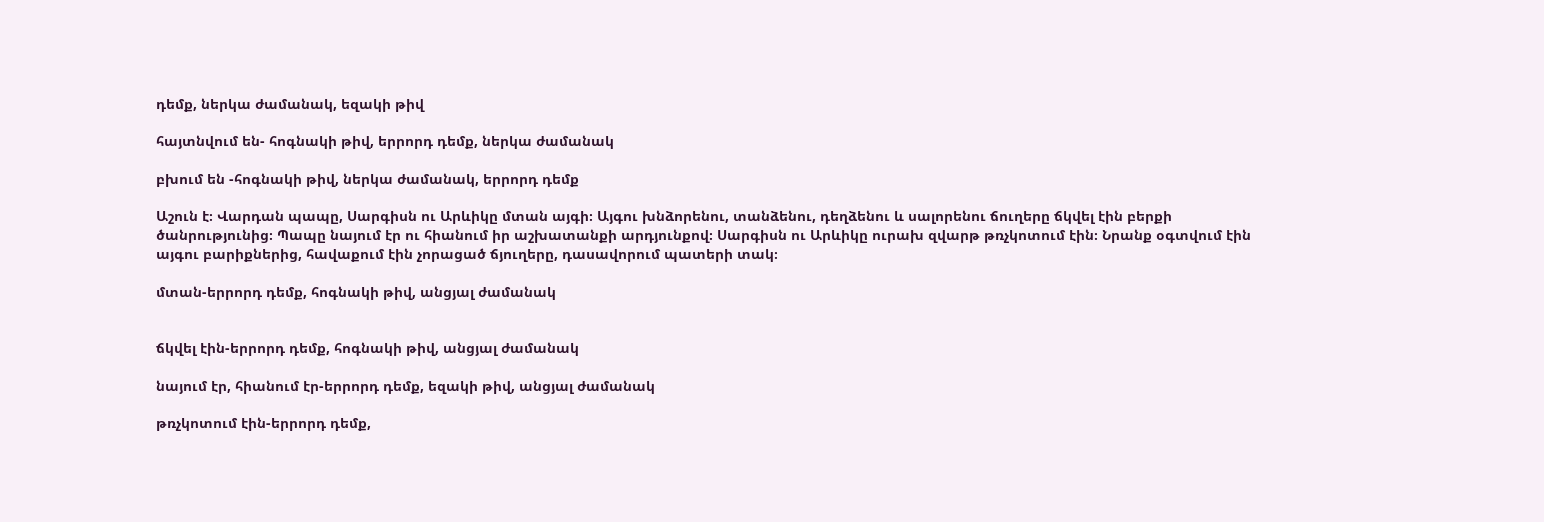դեմք, ներկա ժամանակ, եզակի թիվ

հայտնվում են- հոգնակի թիվ, երրորդ դեմք, ներկա ժամանակ

բխում են -հոգնակի թիվ, ներկա ժամանակ, երրորդ դեմք

Աշուն է։ Վարդան պապը, Սարգիսն ու Արևիկը մտան այգի։ Այգու խնձորենու, տանձենու, դեղձենու և սալորենու ճուղերը ճկվել էին բերքի ծանրությունից։ Պապը նայում էր ու հիանում իր աշխատանքի արդյունքով։ Սարգիսն ու Արևիկը ուրախ զվարթ թռչկոտում էին։ Նրանք օգտվում էին այգու բարիքներից, հավաքում էին չորացած ճյուղերը, դասավորում պատերի տակ։

մտան-երրորդ դեմք, հոգնակի թիվ, անցյալ ժամանակ


ճկվել էին-երրորդ դեմք, հոգնակի թիվ, անցյալ ժամանակ

նայում էր, հիանում էր-երրորդ դեմք, եզակի թիվ, անցյալ ժամանակ

թռչկոտում էին-երրորդ դեմք,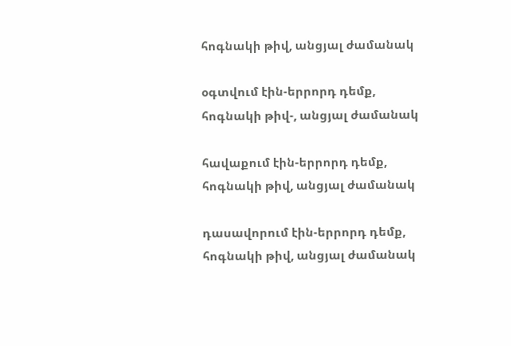հոգնակի թիվ, անցյալ ժամանակ

օգտվում էին-երրորդ դեմք, հոգնակի թիվ-, անցյալ ժամանակ

հավաքում էին-երրորդ դեմք, հոգնակի թիվ, անցյալ ժամանակ

դասավորում էին-երրորդ դեմք, հոգնակի թիվ, անցյալ ժամանակ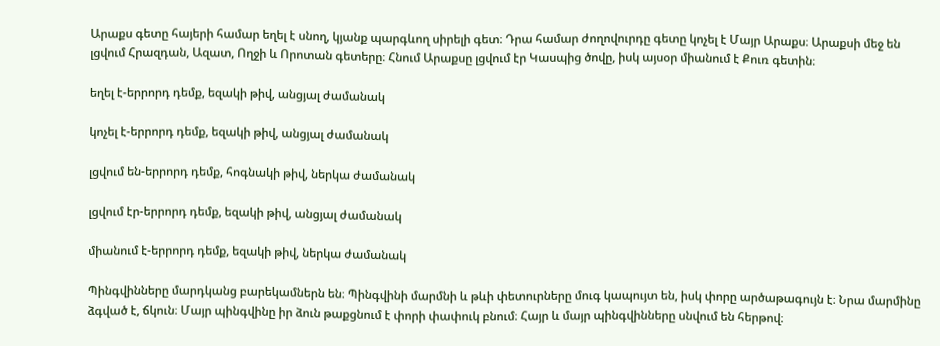Արաքս գետը հայերի համար եղել է սնող, կյանք պարգևող սիրելի գետ։ Դրա համար ժողովուրդը գետը կոչել է Մայր Արաքս։ Արաքսի մեջ են լցվում Հրազդան, Ազատ, Ողջի և Որոտան գետերը։ Հնում Արաքսը լցվում էր Կասպից ծովը, իսկ այսօր միանում է Քուռ գետին։

եղել է-երրորդ դեմք, եզակի թիվ, անցյալ ժամանակ

կոչել է-երրորդ դեմք, եզակի թիվ, անցյալ ժամանակ

լցվում են-երրորդ դեմք, հոգնակի թիվ, ներկա ժամանակ

լցվում էր-երրորդ դեմք, եզակի թիվ, անցյալ ժամանակ

միանում է-երրորդ դեմք, եզակի թիվ, ներկա ժամանակ

Պինգվինները մարդկանց բարեկամներն են։ Պինգվինի մարմնի և թևի փետուրները մուգ կապույտ են, իսկ փորը արծաթագույն է։ Նրա մարմինը ձգված է, ճկուն։ Մայր պինգվինը իր ձուն թաքցնում է փորի փափուկ բնում։ Հայր և մայր պինգվինները սնվում են հերթով։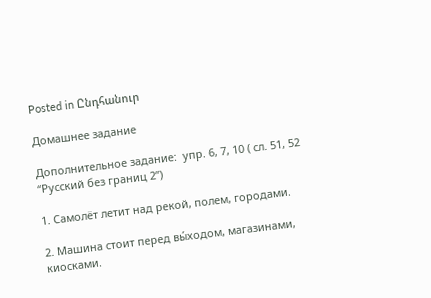Posted in Ընդհանուր

Домашнее задание

Дополнительное задание:  упр. 6, 7, 10 ( сл. 51, 52 “Русский без границ 2”)

1. Самолёт летит над рекой, полем, городами.

2. Машина стоит перед вы́ходом, магазинами, киосками.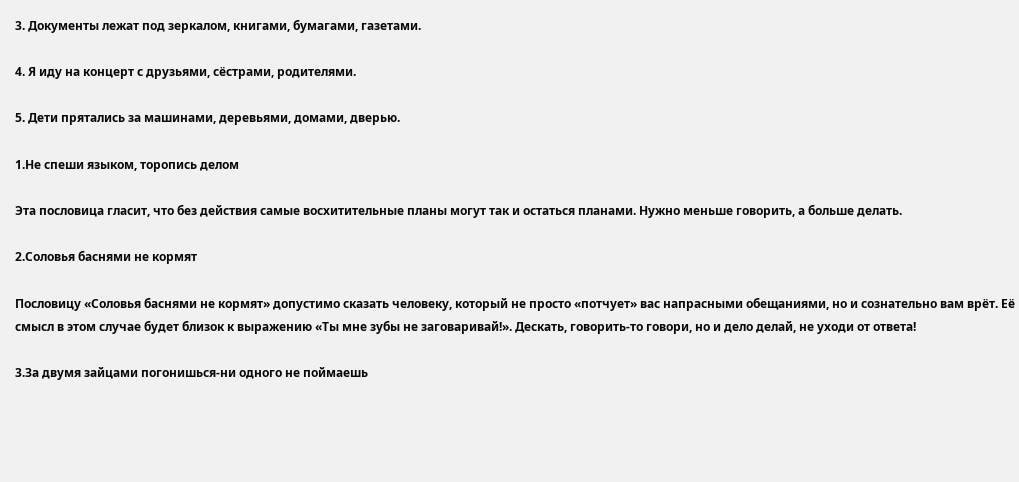3. Документы лежат под зеркалом, книгами, бумагами, газетами.

4. Я иду на концерт с друзьями, сёстрами, родителями.

5. Дети прятались за машинами, деревьями, домами, дверью.

1.Не спеши языком, торопись делом

Эта пословица гласит, что без действия самые восхитительные планы могут так и остаться планами. Нужно меньше говорить, а больше делать.

2.Соловья баснями не кормят

Пословицу «Соловья баснями не кормят» допустимо сказать человеку, который не просто «потчует» вас напрасными обещаниями, но и сознательно вам врёт. Её смысл в этом случае будет близок к выражению «Ты мне зубы не заговаривай!». Дескать, говорить-то говори, но и дело делай, не уходи от ответа!

3.За двумя зайцами погонишься-ни одного не поймаешь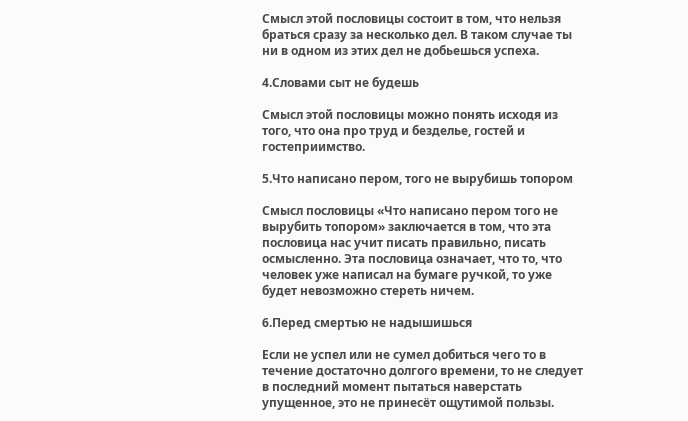Смысл этой пословицы состоит в том, что нельзя браться сразу за несколько дел. В таком случае ты ни в одном из этих дел не добьешься успеха.

4.Словами сыт не будешь

Смысл этой пословицы можно понять исходя из того, что она про труд и безделье, гостей и гостеприимство.

5.Что написано пером, того не вырубишь топором

Смысл пословицы «Что написано пером того не вырубить топором» заключается в том, что эта пословица нас учит писать правильно, писать осмысленно. Эта пословица означает, что то, что человек уже написал на бумаге ручкой, то уже будет невозможно стереть ничем.

6.Перед смертью не надышишься

Если не успел или не сумел добиться чего то в течение достаточно долгого времени, то не следует в последний момент пытаться наверстать упущенное, это не принесёт ощутимой пользы.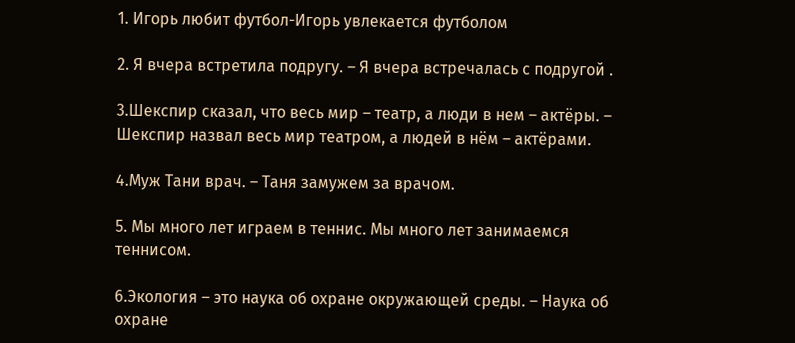1. Игорь любит футбол-Игорь увлекается футболом

2. Я вчера встретила подругу. – Я вчера встречалась с подругой .

3.Шекспир сказал, что весь мир – театр, а люди в нем – актёры. – Шекспир назвал весь мир театром, а людей в нём – актёрами.

4.Муж Тани врач. – Таня замужем за врачом.

5. Мы много лет играем в теннис. Мы много лет занимаемся теннисом.

6.Экология – это наука об охране окружающей среды. – Наука об охране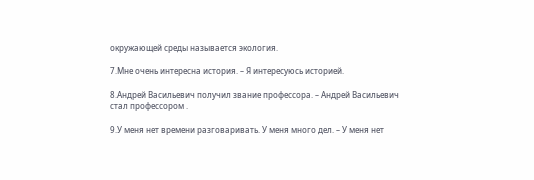окружающей среды называется экология.

7.Мне очень интересна история. – Я интересуюсь историей.

8.Андрей Васильевич получил звание профессора. – Андрей Васильевич стал профессором .

9.У меня нет времени разговаривать. У меня много дел. – У меня нет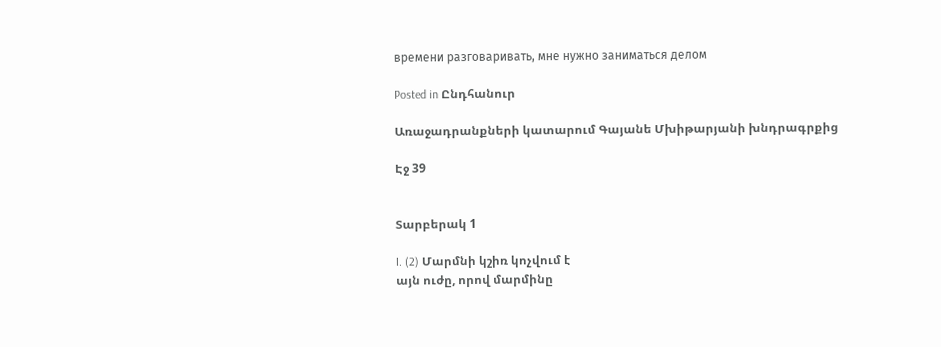времени разговаривать, мне нужно заниматься делом

Posted in Ընդհանուր

Առաջադրանքների կատարում Գայանե Մխիթարյանի խնդրագրքից

Էջ 39


Տարբերակ 1

I. (2) Մարմնի կշիռ կոչվում է
այն ուժը, որով մարմինը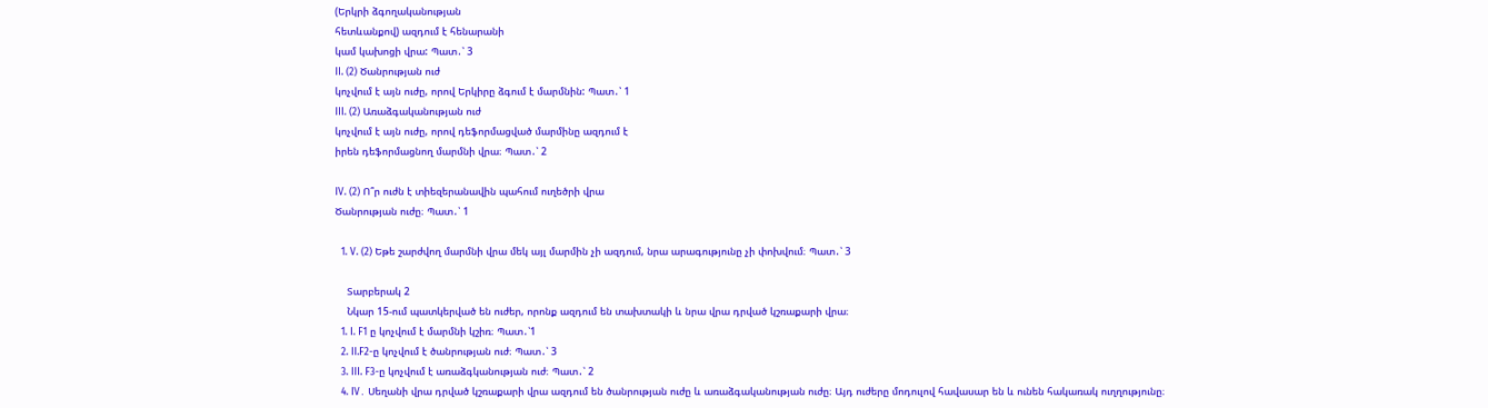(Երկրի ձգողականության
հետևանքով) ազդում է հենարանի
կամ կախոցի վրա: Պատ․՝ 3
II. (2) Ծանրության ուժ
կոչվում է այն ուժը, որով Երկիրը ձգում է մարմնին: Պատ․՝ 1
III. (2) Առաձգականության ուժ
կոչվում է այն ուժը, որով դեֆորմացված մարմինը ազդում է
իրեն դեֆորմացնող մարմնի վրա։ Պատ․՝ 2

IV. (2) Ո՞ր ուժն է տիեզերանավին պահում ուղեծրի վրա
Ծանրության ուժը։ Պատ․՝ 1

  1. V. (2) Եթե շարժվող մարմնի վրա մեկ այլ մարմին չի ազդում, նրա արագությունը չի փոխվում։ Պատ․՝ 3

    Տարբերակ 2
    Նկար 15-ում պատկերված են ուժեր, որոնք ազդում են տախտակի և նրա վրա դրված կշռաքարի վրա։
  1. I. F1 ը կոչվում է մարմնի կշիռ։ Պատ․՝1
  2. II.F2-ը կոչվում է ծանրության ուժ։ Պատ․՝ 3
  3. III. F3-ը կոչվում է առաձգկանության ուժ։ Պատ․՝ 2
  4. IV․ Սեղանի վրա դրված կշռաքարի վրա ազդում են ծանրության ուժը և առաձգականության ուժը։ Այդ ուժերը մոդուլով հավասար են և ունեն հակառակ ուղղությունը։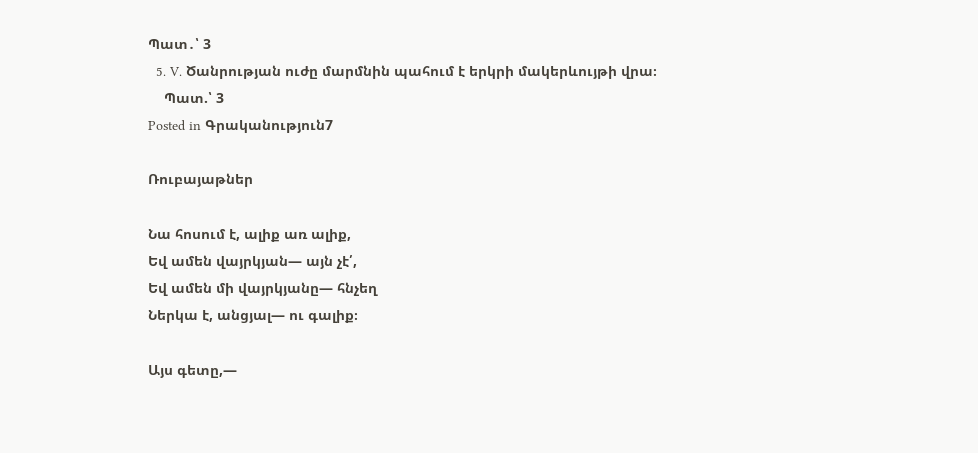Պատ․՝ 3
  5. V․ Ծանրության ուժը մարմնին պահում է երկրի մակերևույթի վրա։
    Պատ.՝ 3
Posted in Գրականություն7

Ռուբայաթներ

Նա հոսում է, ալիք առ ալիք,
Եվ ամեն վայրկյան— այն չէ՛,
Եվ ամեն մի վայրկյանը— հնչեղ
Ներկա է, անցյալ— ու գալիք։

Այս գետը,—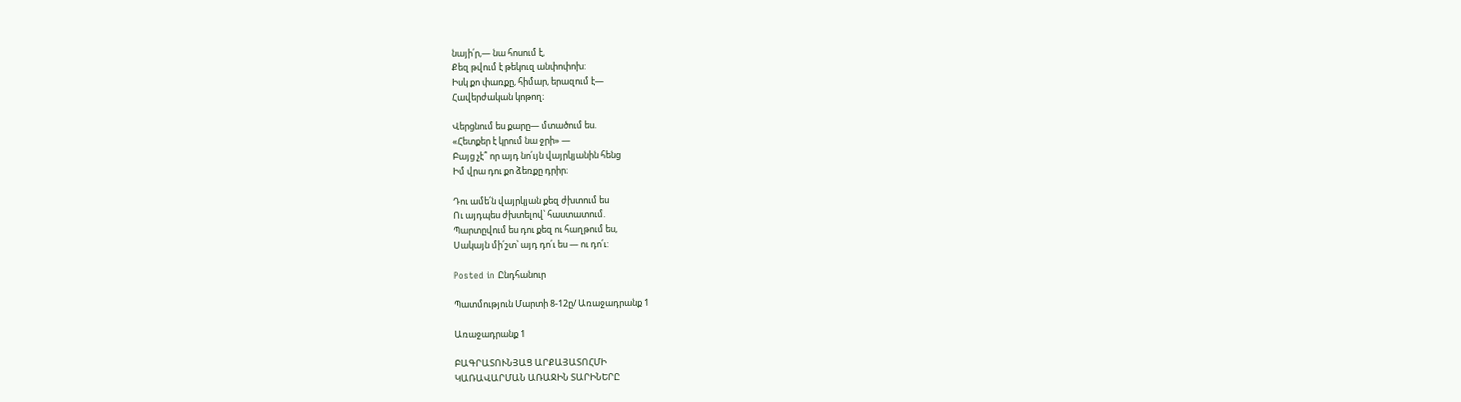նայի՛ր,— նա հոսում է,
Քեզ թվում է թեկուզ անփոփոխ:
Իսկ քո փառքը, հիմար, երազում է—
Հավերժական կոթող։

Վերցնում ես քարը— մտածում ես.
«Հետքեր է կրում նա ջրի» —
Բայց չէ՞ որ այդ նո՛ւյն վայրկյանին հենց
Իմ վրա դու քո ձեռքը դրիր։

Դու ամե՛ն վայրկյան քեզ ժխտում ես
Ու այդպես ժխտելով՝ հաստատում.
Պարտըվում ես դու քեզ ու հաղթում ես,
Սակայն մի՛շտ՝ այդ դո՛ւ ես — ու դո՛ւ:

Posted in Ընդհանուր

Պատմություն Մարտի 8-12ը/ Առաջադրանք 1

Առաջադրանք 1

ԲԱԳՐԱՏՈՒՆՅԱՑ ԱՐՔԱՅԱՏՈՀՄԻ
ԿԱՌԱՎԱՐՄԱՆ ԱՌԱՋԻՆ ՏԱՐԻՆԵՐԸ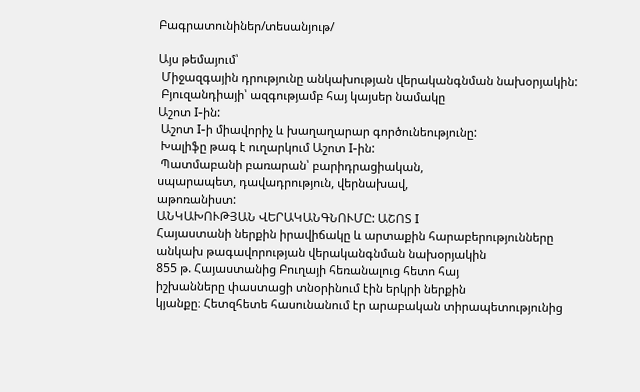Բագրատունիներ/տեսանյութ/

Այս թեմայում՝
 Միջազգային դրությունը անկախության վերականգնման նախօրյակին:
 Բյուզանդիայի՝ ազգությամբ հայ կայսեր նամակը
Աշոտ I-ին:
 Աշոտ I-ի միավորիչ և խաղաղարար գործունեությունը:
 Խալիֆը թագ է ուղարկում Աշոտ I-ին:
 Պատմաբանի բառարան՝ բարիդրացիական,
սպարապետ, դավադրություն, վերնախավ,
աթոռանիստ:
ԱՆԿԱԽՈՒԹՅԱՆ ՎԵՐԱԿԱՆԳՆՈՒՄԸ: ԱՇՈՏ I
Հայաստանի ներքին իրավիճակը և արտաքին հարաբերությունները անկախ թագավորության վերականգնման նախօրյակին
855 թ. Հայաստանից Բուղայի հեռանալուց հետո հայ
իշխանները փաստացի տնօրինում էին երկրի ներքին
կյանքը։ Հետզհետե հասունանում էր արաբական տիրապետությունից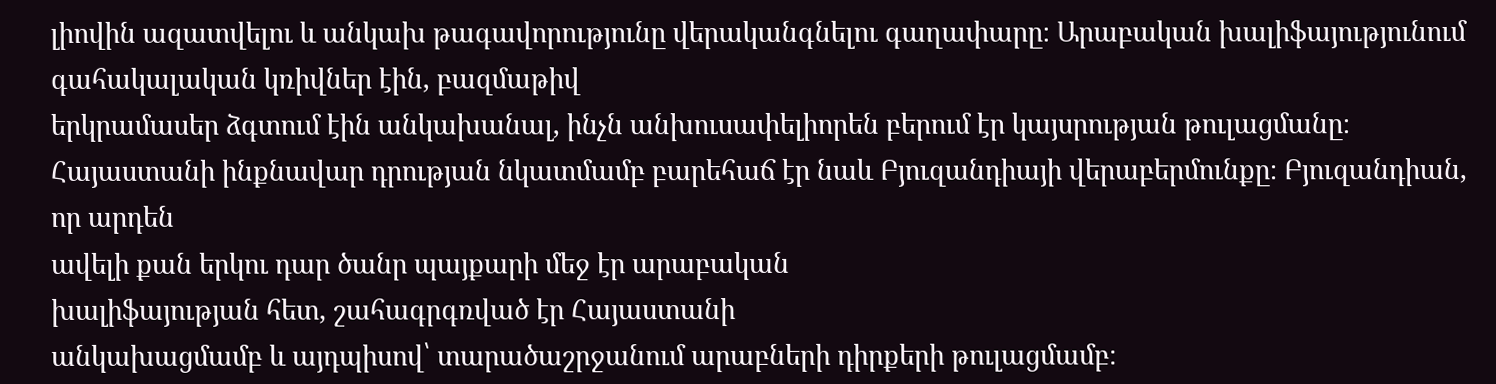լիովին ազատվելու և անկախ թագավորությունը վերականգնելու գաղափարը։ Արաբական խալիֆայությունում գահակալական կռիվներ էին, բազմաթիվ
երկրամասեր ձգտում էին անկախանալ, ինչն անխուսափելիորեն բերում էր կայսրության թուլացմանը։ Հայաստանի ինքնավար դրության նկատմամբ բարեհաճ էր նաև Բյուզանդիայի վերաբերմունքը։ Բյուզանդիան, որ արդեն
ավելի քան երկու դար ծանր պայքարի մեջ էր արաբական
խալիֆայության հետ, շահագրգռված էր Հայաստանի
անկախացմամբ և այդպիսով՝ տարածաշրջանում արաբների դիրքերի թուլացմամբ։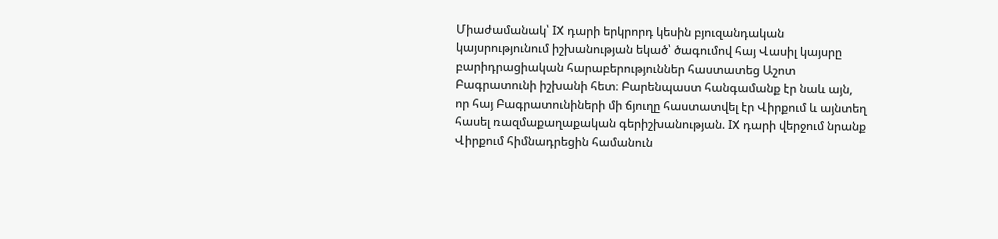Միաժամանակ՝ IX դարի երկրորդ կեսին բյուզանդական կայսրությունում իշխանության եկած՝ ծագումով հայ Վասիլ կայսրը բարիդրացիական հարաբերություններ հաստատեց Աշոտ  Բագրատունի իշխանի հետ։ Բարենպաստ հանգամանք էր նաև այն, որ հայ Բագրատունիների մի ճյուղը հաստատվել էր Վիրքում և այնտեղ հասել ռազմաքաղաքական գերիշխանության. IX դարի վերջում նրանք Վիրքում հիմնադրեցին համանուն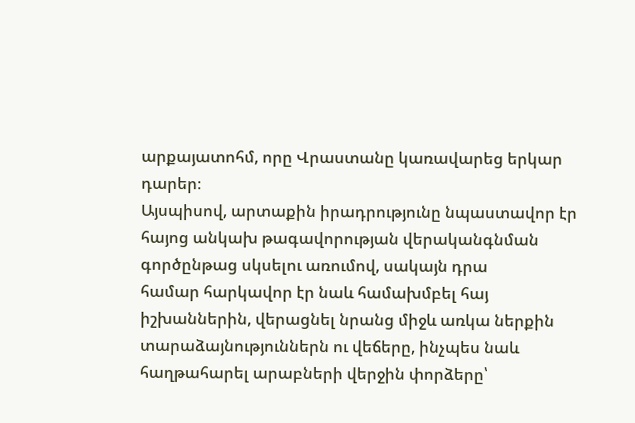արքայատոհմ, որը Վրաստանը կառավարեց երկար դարեր։
Այսպիսով, արտաքին իրադրությունը նպաստավոր էր հայոց անկախ թագավորության վերականգնման գործընթաց սկսելու առումով, սակայն դրա
համար հարկավոր էր նաև համախմբել հայ իշխաններին, վերացնել նրանց միջև առկա ներքին տարաձայնություններն ու վեճերը, ինչպես նաև հաղթահարել արաբների վերջին փորձերը՝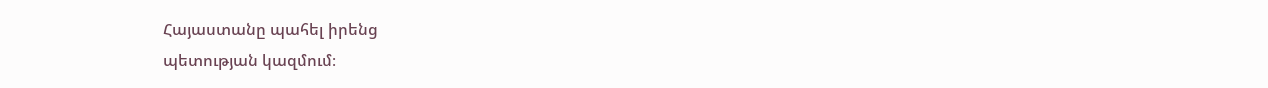Հայաստանը պահել իրենց
պետության կազմում։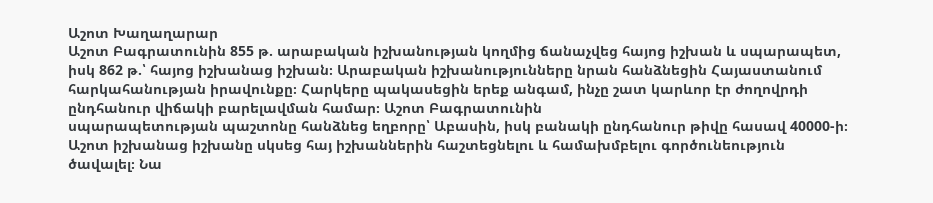Աշոտ Խաղաղարար
Աշոտ Բագրատունին 855 թ. արաբական իշխանության կողմից ճանաչվեց հայոց իշխան և սպարապետ, իսկ 862 թ.՝ հայոց իշխանաց իշխան։ Արաբական իշխանությունները նրան հանձնեցին Հայաստանում հարկահանության իրավունքը։ Հարկերը պակասեցին երեք անգամ, ինչը շատ կարևոր էր ժողովրդի ընդհանուր վիճակի բարելավման համար։ Աշոտ Բագրատունին
սպարապետության պաշտոնը հանձնեց եղբորը՝ Աբասին, իսկ բանակի ընդհանուր թիվը հասավ 40000-ի։
Աշոտ իշխանաց իշխանը սկսեց հայ իշխաններին հաշտեցնելու և համախմբելու գործունեություն ծավալել։ Նա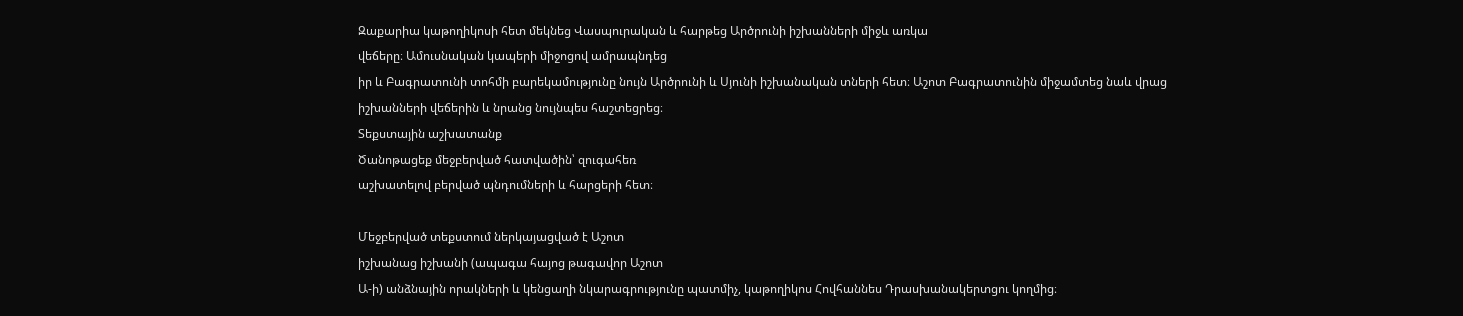Զաքարիա կաթողիկոսի հետ մեկնեց Վասպուրական և հարթեց Արծրունի իշխանների միջև առկա
վեճերը։ Ամուսնական կապերի միջոցով ամրապնդեց
իր և Բագրատունի տոհմի բարեկամությունը նույն Արծրունի և Սյունի իշխանական տների հետ։ Աշոտ Բագրատունին միջամտեց նաև վրաց իշխանների վեճերին և նրանց նույնպես հաշտեցրեց։
Տեքստային աշխատանք
Ծանոթացեք մեջբերված հատվածին՝ զուգահեռ
աշխատելով բերված պնդումների և հարցերի հետ։

Մեջբերված տեքստում ներկայացված է Աշոտ
իշխանաց իշխանի (ապագա հայոց թագավոր Աշոտ
Ա-ի) անձնային որակների և կենցաղի նկարագրությունը պատմիչ, կաթողիկոս Հովհաննես Դրասխանակերտցու կողմից։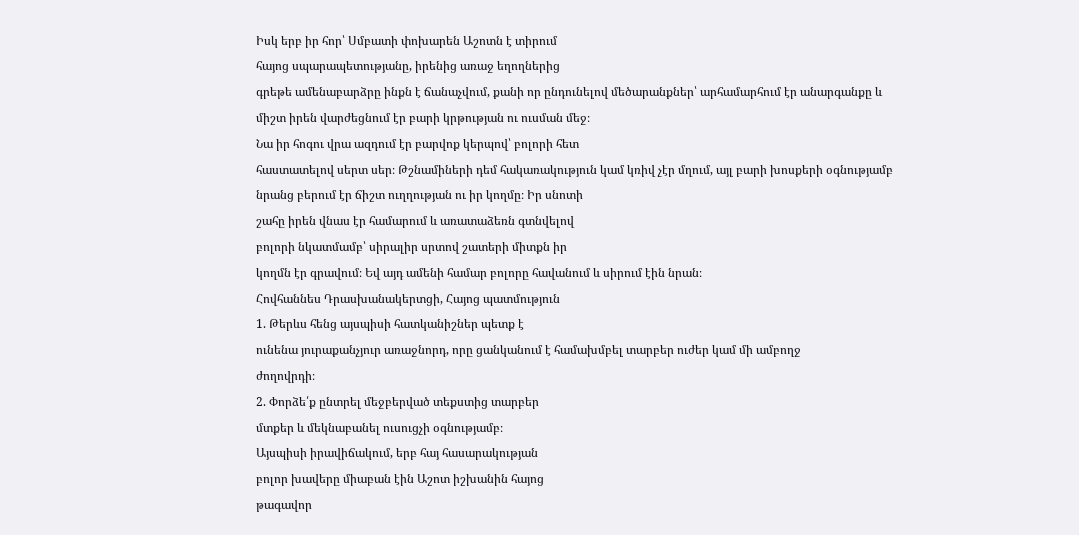Իսկ երբ իր հոր՝ Սմբատի փոխարեն Աշոտն է տիրում
հայոց սպարապետությանը, իրենից առաջ եղողներից
գրեթե ամենաբարձրը ինքն է ճանաչվում, քանի որ ընդունելով մեծարանքներ՝ արհամարհում էր անարգանքը և
միշտ իրեն վարժեցնում էր բարի կրթության ու ուսման մեջ։
Նա իր հոգու վրա ազդում էր բարվոք կերպով՝ բոլորի հետ
հաստատելով սերտ սեր։ Թշնամիների դեմ հակառակություն կամ կռիվ չէր մղում, այլ բարի խոսքերի օգնությամբ
նրանց բերում էր ճիշտ ուղղության ու իր կողմը։ Իր սնոտի
շահը իրեն վնաս էր համարում և առատաձեռն գտնվելով
բոլորի նկատմամբ՝ սիրալիր սրտով շատերի միտքն իր
կողմն էր գրավում։ Եվ այդ ամենի համար բոլորը հավանում և սիրում էին նրան։
Հովհաննես Դրասխանակերտցի, Հայոց պատմություն
1. Թերևս հենց այսպիսի հատկանիշներ պետք է
ունենա յուրաքանչյուր առաջնորդ, որը ցանկանում է համախմբել տարբեր ուժեր կամ մի ամբողջ
ժողովրդի։
2. Փորձե՛ք ընտրել մեջբերված տեքստից տարբեր
մտքեր և մեկնաբանել ուսուցչի օգնությամբ։
Այսպիսի իրավիճակում, երբ հայ հասարակության
բոլոր խավերը միաբան էին Աշոտ իշխանին հայոց
թագավոր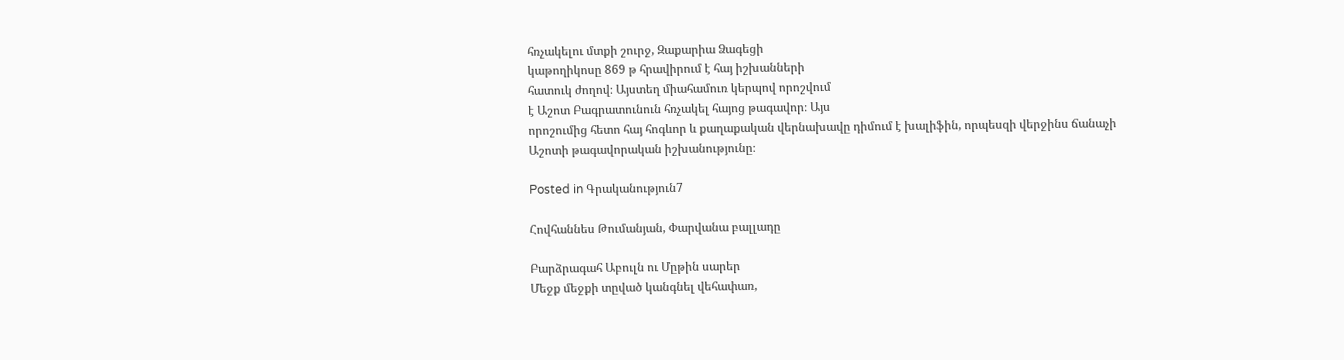հռչակելու մտքի շուրջ, Զաքարիա Ձագեցի
կաթողիկոսը 869 թ հրավիրում է հայ իշխանների
հատուկ ժողով։ Այստեղ միահամուռ կերպով որոշվում
է Աշոտ Բագրատունուն հռչակել հայոց թագավոր։ Այս
որոշումից հետո հայ հոգևոր և քաղաքական վերնախավը դիմում է խալիֆին, որպեսզի վերջինս ճանաչի
Աշոտի թագավորական իշխանությունը։

Posted in Գրականություն7

Հովհաննես Թումանյան, Փարվանա բալլադը

Բարձրագահ Աբուլն ու Մըթին սարեր
Մեջք մեջքի տըված կանգնել վեհափառ,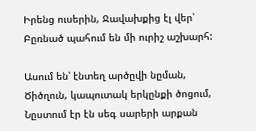Իրենց ուսերին, Ջավախքից էլ վեր՝
Բըռնած պահում են մի ուրիշ աշխարհ:

Ասում են՝ էնտեղ արծըվի նըման,
Ծիծղուն, կապուտակ երկընքի ծոցում,
Նըստում էր էն սեգ սարերի արքան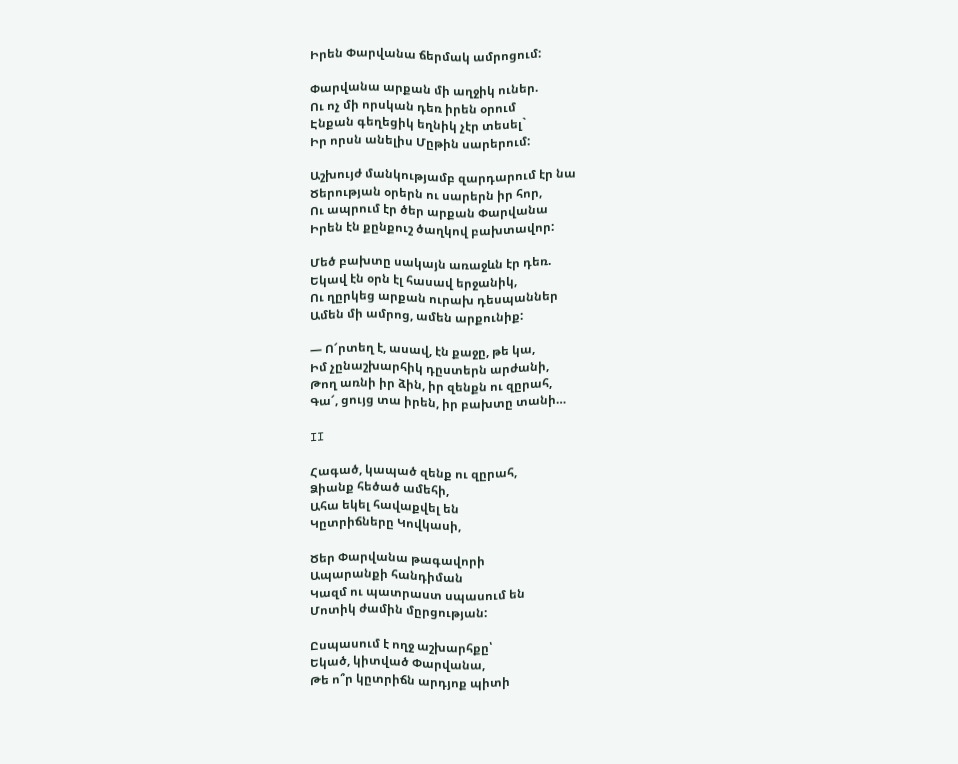Իրեն Փարվանա ճերմակ ամրոցում:

Փարվանա արքան մի աղջիկ ուներ.
Ու ոչ մի որսկան դեռ իրեն օրում
Էնքան գեղեցիկ եղնիկ չէր տեսել`
Իր որսն անելիս Մըթին սարերում:

Աշխույժ մանկությամբ զարդարում էր նա
Ծերության օրերն ու սարերն իր հոր,
Ու ապրում էր ծեր արքան Փարվանա
Իրեն էն քընքուշ ծաղկով բախտավոր:

Մեծ բախտը սակայն առաջևն էր դեռ.
Եկավ էն օրն էլ հասավ երջանիկ,
Ու ղըրկեց արքան ուրախ դեսպաններ
Ամեն մի ամրոց, ամեն արքունիք:

— Ո՜րտեղ է, ասավ, էն քաջը, թե կա,
Իմ չընաշխարհիկ դըստերն արժանի,
Թող առնի իր ձին, իր զենքն ու զըրահ,
Գա՜, ցույց տա իրեն, իր բախտը տանի…

II

Հագած, կապած զենք ու զըրահ,
Ձիանք հեծած ամեհի,
Ահա եկել հավաքվել են
Կըտրիճները Կովկասի,

Ծեր Փարվանա թագավորի
Ապարանքի հանդիման
Կազմ ու պատրաստ սպասում են
Մոտիկ ժամին մըրցության:

Ըսպասում է ողջ աշխարհքը՝
Եկած, կիտված Փարվանա,
Թե ո՞ր կըտրիճն արդյոք պիտի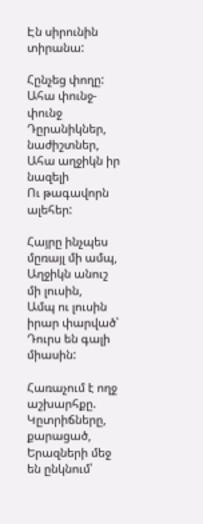Էն սիրունին տիրանա:

Հընչեց փողը: Ահա փունջ-փունջ
Դըրանիկներ, նաժիշտներ,
Ահա աղջիկն իր նազելի
Ու թագավորն ալեհեր:

Հայրը ինչպես մըռայլ մի ամպ,
Աղջիկն անուշ մի լուսին,
Ամպ ու լուսին իրար փարված՝
Դուրս են գալի միասին:

Հառաչում է ողջ աշխարհքը.
Կըտրիճները, քարացած,
Երազների մեջ են ընկնում՝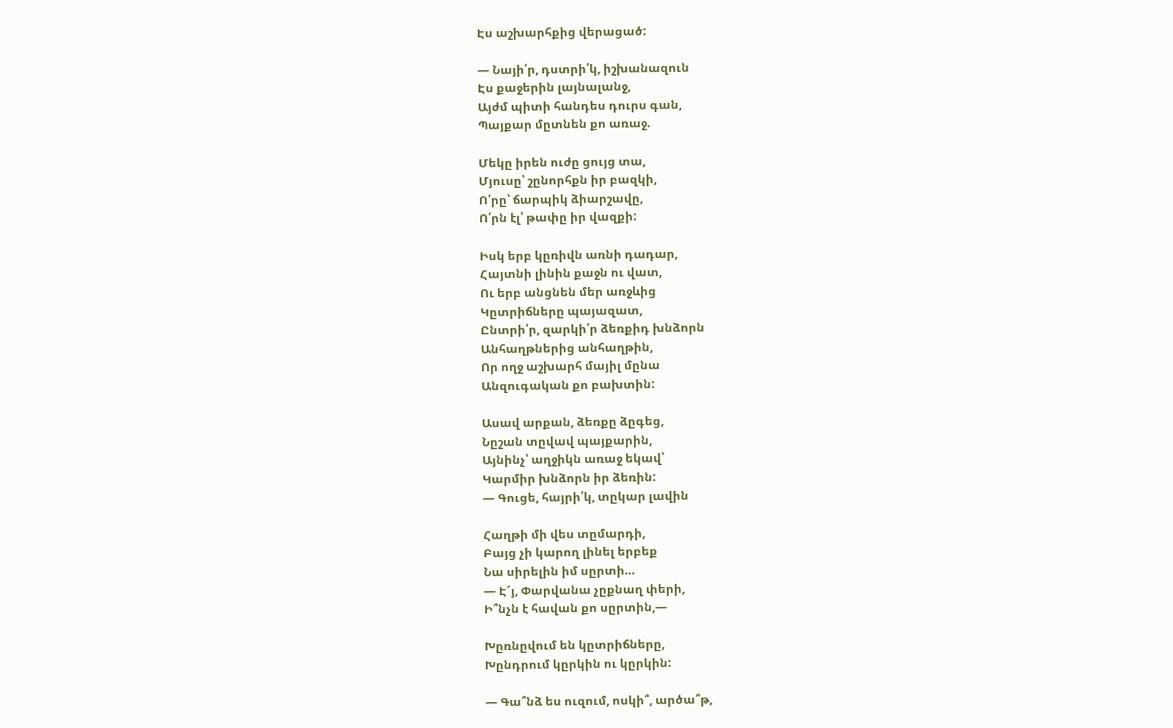Էս աշխարհքից վերացած:

— Նայի՛ր, դստրի՛կ, իշխանազուն
Էս քաջերին լայնալանջ,
Այժմ պիտի հանդես դուրս գան,
Պայքար մըտնեն քո առաջ.

Մեկը իրեն ուժը ցույց տա,
Մյուսը՝ շընորհքն իր բազկի,
Ո՛րը՝ ճարպիկ ձիարշավը,
Ո՛րն էլ՝ թափը իր վազքի:

Իսկ երբ կըռիվն առնի դադար,
Հայտնի լինին քաջն ու վատ,
Ու երբ անցնեն մեր առջևից
Կըտրիճները պայազատ,
Ընտրի՛ր, զարկի՛ր ձեռքիդ խնձորն
Անհաղթներից անհաղթին,
Որ ողջ աշխարհ մայիլ մընա
Անզուգական քո բախտին:

Ասավ արքան, ձեռքը ձըգեց,
Նըշան տըվավ պայքարին,
Այնինչ՝ աղջիկն առաջ եկավ՝
Կարմիր խնձորն իր ձեռին:
— Գուցե, հայրի՛կ, տըկար լավին

Հաղթի մի վես տըմարդի,
Բայց չի կարող լինել երբեք
Նա սիրելին իմ սըրտի…
— Է՜յ, Փարվանա չըքնաղ փերի,
Ի՞նչն է հավան քո սըրտին,—

Խըռնըվում են կըտրիճները,
Խընդրում կըրկին ու կըրկին:

— Գա՞նձ ես ուզում, ոսկի՞, արծա՞թ,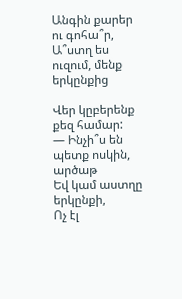Անգին քարեր ու գոհա՞ր,
Ա՞ստղ ես ուզում, մենք երկընքից

Վեր կըբերենք քեզ համար:
— Ինչի՞ս են պետք ոսկին, արծաթ
Եվ կամ աստղը երկընքի,
Ոչ էլ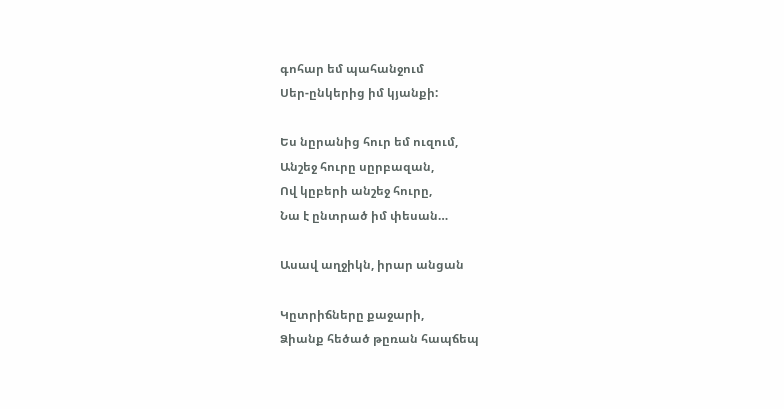գոհար եմ պահանջում
Սեր-ընկերից իմ կյանքի:

Ես նըրանից հուր եմ ուզում,
Անշեջ հուրը սըրբազան,
Ով կըբերի անշեջ հուրը,
Նա է ընտրած իմ փեսան…

Ասավ աղջիկն, իրար անցան

Կըտրիճները քաջարի,
Ձիանք հեծած թըռան հապճեպ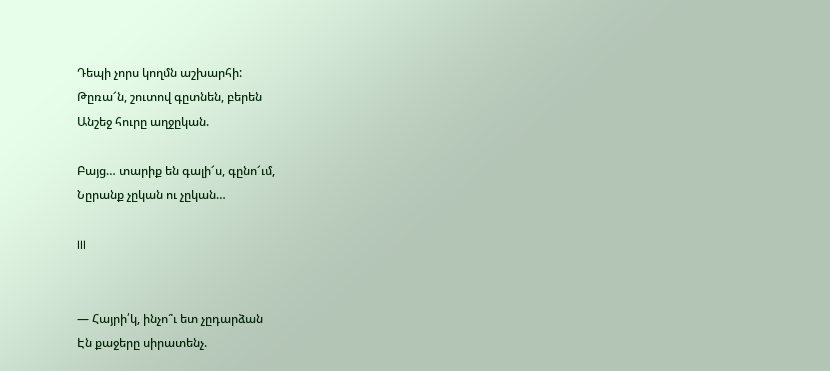Դեպի չորս կողմն աշխարհի:
Թըռա՜ն, շուտով գըտնեն, բերեն
Անշեջ հուրը աղջըկան.

Բայց… տարիք են գալի՜ս, գընո՜ւմ,
Նըրանք չըկան ու չըկան…

III


— Հայրի՛կ, ինչո՞ւ ետ չըդարձան
Էն քաջերը սիրատենչ.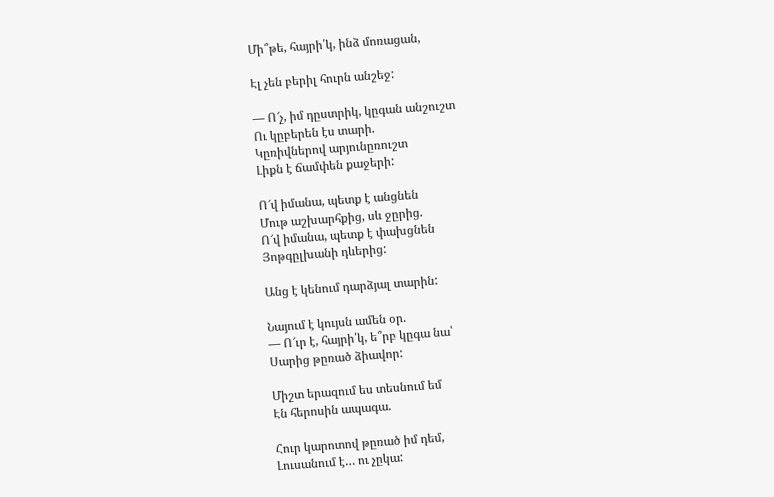Մի՞թե, հայրի՛կ, ինձ մոռացան,

Էլ չեն բերիլ հուրն անշեջ:

— Ո՜չ, իմ դըստրիկ, կըգան անշուշտ
Ու կըբերեն էս տարի.
Կըռիվներով արյունըռուշտ
Լիքն է ճամփեն քաջերի:

Ո՜վ իմանա, պետք է անցնեն
Մութ աշխարհքից, սև ջըրից.
Ո՜վ իմանա, պետք է փախցնեն
Յոթգըլխանի դևերից:

Անց է կենում դարձյալ տարին:

Նայում է կույսն ամեն օր.
— Ո՜ւր է, հայրի՛կ, ե՞րբ կըգա նա՝
Սարից թըռած ձիավոր:

Միշտ երազում ես տեսնում եմ
Էն հերոսին ապագա.

Հուր կարոտով թըռած իմ դեմ,
Լուսանում է… ու չըկա: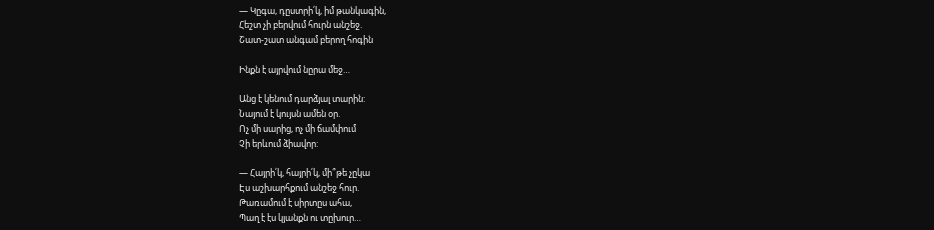— Կըգա, դըստրի՛կ, իմ թանկագին,
Հեշտ չի բերվում հուրն անշեջ.
Շատ-շատ անգամ բերող հոգին

Ինքն է այրվում նըրա մեջ…

Անց է կենում դարձյալ տարին:
Նայում է կույսն ամեն օր.
Ոչ մի սարից, ոչ մի ճամփում
Չի երևում ձիավոր:

— Հայրի՛կ, հայրի՛կ, մի՞թե չըկա
Էս աշխարհքում անշեջ հուր.
Թառամում է սիրտըս ահա,
Պաղ է էս կյանքն ու տըխուր…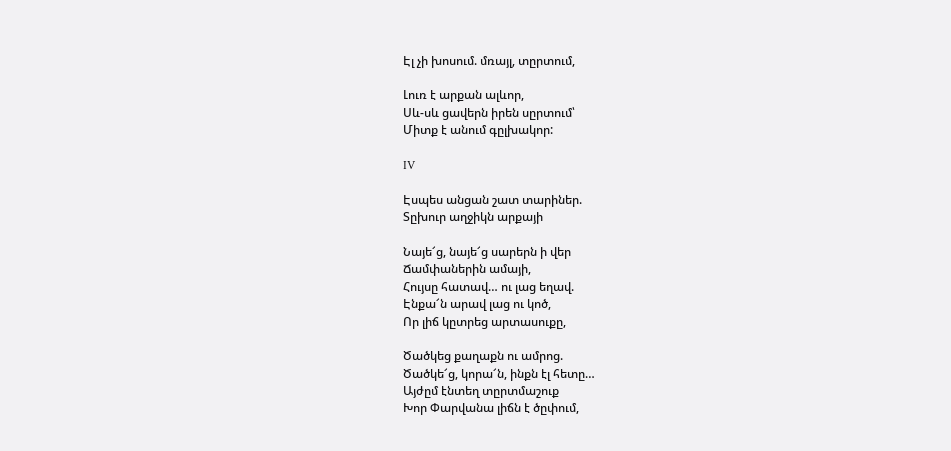Էլ չի խոսում. մռայլ, տըրտում,

Լուռ է արքան ալևոր,
Սև-սև ցավերն իրեն սըրտում՝
Միտք է անում գըլխակոր:

IV

Էսպես անցան շատ տարիներ.
Տըխուր աղջիկն արքայի

Նայե՜ց, նայե՜ց սարերն ի վեր
Ճամփաներին ամայի,
Հույսը հատավ… ու լաց եղավ.
Էնքա՜ն արավ լաց ու կոծ,
Որ լիճ կըտրեց արտասուքը,

Ծածկեց քաղաքն ու ամրոց.
Ծածկե՜ց, կորա՜ն, ինքն էլ հետը…
Այժըմ էնտեղ տըրտմաշուք
Խոր Փարվանա լիճն է ծըփում,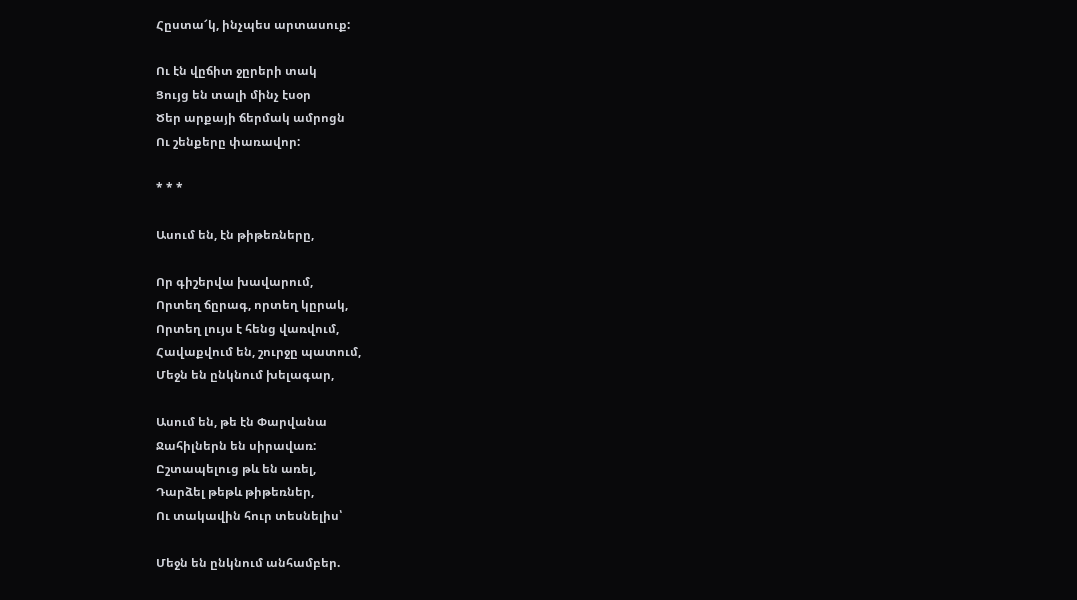Հըստա՜կ, ինչպես արտասուք:

Ու էն վըճիտ ջըրերի տակ
Ցույց են տալի մինչ էսօր
Ծեր արքայի ճերմակ ամրոցն
Ու շենքերը փառավոր:

* * *

Ասում են, էն թիթեռները,

Որ գիշերվա խավարում,
Որտեղ ճըրագ, որտեղ կըրակ,
Որտեղ լույս է հենց վառվում,
Հավաքվում են, շուրջը պատում,
Մեջն են ընկնում խելագար,

Ասում են, թե էն Փարվանա
Ջահիլներն են սիրավառ:
Ըշտապելուց թև են առել,
Դարձել թեթև թիթեռներ,
Ու տակավին հուր տեսնելիս՝

Մեջն են ընկնում անհամբեր.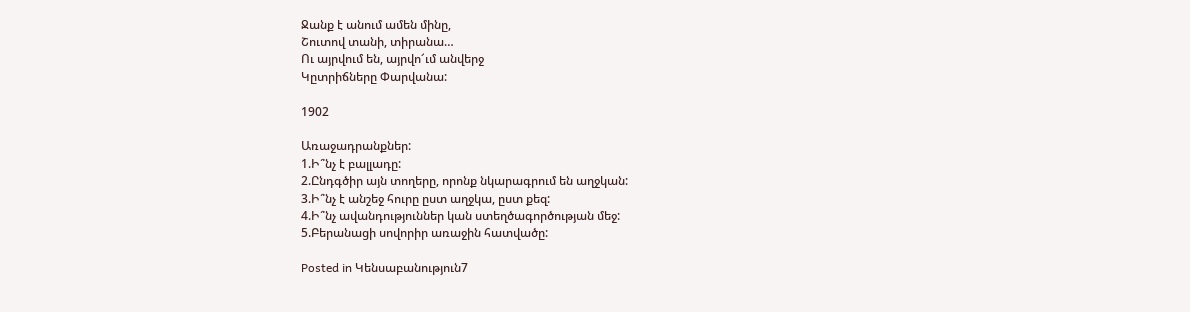Ջանք է անում ամեն մինը,
Շուտով տանի, տիրանա…
Ու այրվում են, այրվո՜ւմ անվերջ
Կըտրիճները Փարվանա:

1902

Առաջադրանքներ:
1.Ի՞նչ է բալլադը:
2.Ընդգծիր այն տողերը, որոնք նկարագրում են աղջկան:
3.Ի՞նչ է անշեջ հուրը ըստ աղջկա, ըստ քեզ:
4.Ի՞նչ ավանդություններ կան ստեղծագործության մեջ:
5.Բերանացի սովորիր առաջին հատվածը:

Posted in Կենսաբանություն7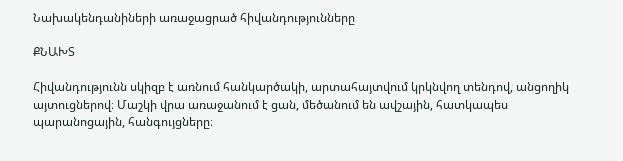Նախակենդանիների առաջացրած հիվանդությունները

ՔՆԱԽՏ

Հիվանդությունն սկիզբ է առնում հանկարծակի, արտահայտվում կրկնվող տենդով, անցողիկ այտուցներով։ Մաշկի վրա առաջանում է ցան, մեծանում են ավշային, հատկապես պարանոցային, հանգույցները։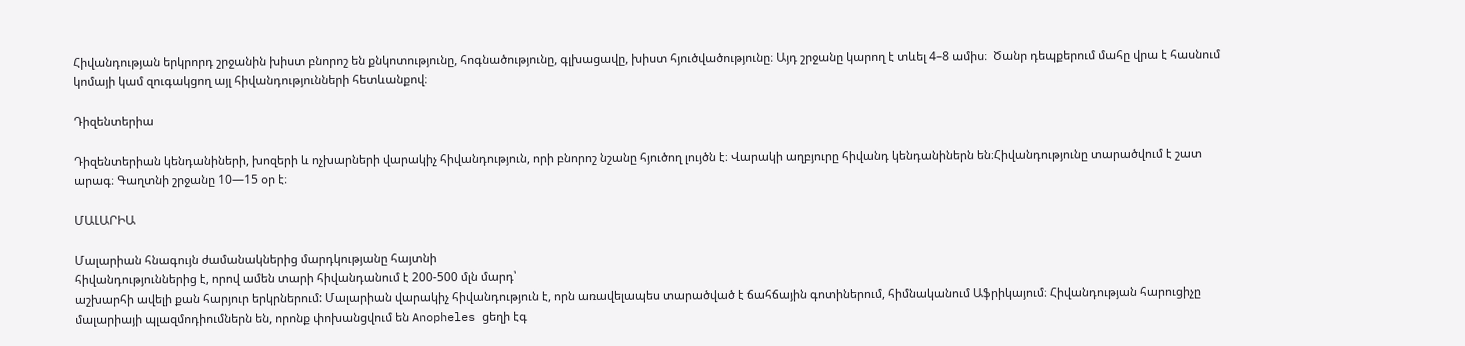Հիվանդության երկրորդ շրջանին խիստ բնորոշ են քնկոտությունը, հոգնածությունը, գլխացավը, խիստ հյուծվածությունը։ Այդ շրջանը կարող է տևել 4–8 ամիս։  Ծանր դեպքերում մահը վրա է հասնում կոմայի կամ զուգակցող այլ հիվանդությունների հետևանքով։

Դիզենտերիա

Դիզենտերիան կենդանիների, խոզերի և ոչխարների վարակիչ հիվանդություն, որի բնորոշ նշանը հյուծող լույծն է։ Վարակի աղբյուրը հիվանդ կենդանիներն են։Հիվանդությունը տարածվում է շատ արագ։ Գաղտնի շրջանը 10—15 օր է։

ՄԱԼԱՐԻԱ

Մալարիան հնագույն ժամանակներից մարդկությանը հայտնի
հիվանդություններից է, որով ամեն տարի հիվանդանում է 200-500 մլն մարդ՝
աշխարհի ավելի քան հարյուր երկրներում: Մալարիան վարակիչ հիվանդություն է, որն առավելապես տարածված է ճահճային գոտիներում, հիմնականում Աֆրիկայում։ Հիվանդության հարուցիչը մալարիայի պլազմոդիումներն են, որոնք փոխանցվում են Anopheles ցեղի էգ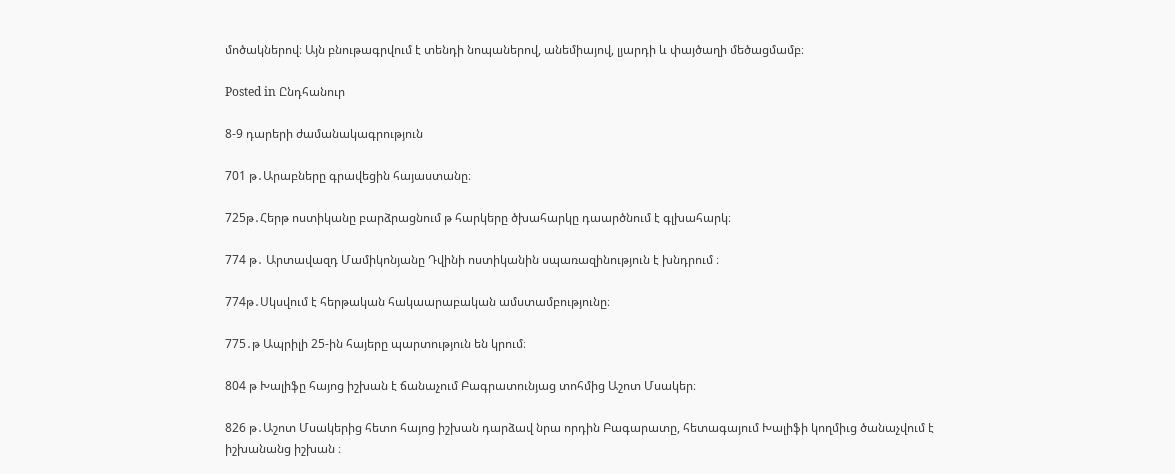մոծակներով։ Այն բնութագրվում է տենդի նոպաներով, անեմիայով, լյարդի և փայծաղի մեծացմամբ։

Posted in Ընդհանուր

8-9 դարերի ժամանակագրություն

701 թ․Արաբները գրավեցին հայաստանը։

725թ․Հերթ ոստիկանը բարձրացնում թ հարկերը ծխահարկը դաարծնում է գլխահարկ։

774 թ․ Արտավազդ Մամիկոնյանը Դվինի ոստիկանին սպառազինություն է խնդրում ։

774թ․Սկսվում է հերթական հակաարաբական ամստամբությունը։

775․թ Ապրիլի 25-ին հայերը պարտություն են կրում։

804 թ Խալիֆը հայոց իշխան է ճանաչում Բագրատունյաց տոհմից Աշոտ Մսակեր։

826 թ․Աշոտ Մսակերից հետո հայոց իշխան դարձավ նրա որդին Բագարատը, հետագայում Խալիֆի կողմիւց ծանաչվում է իշխանանց իշխան ։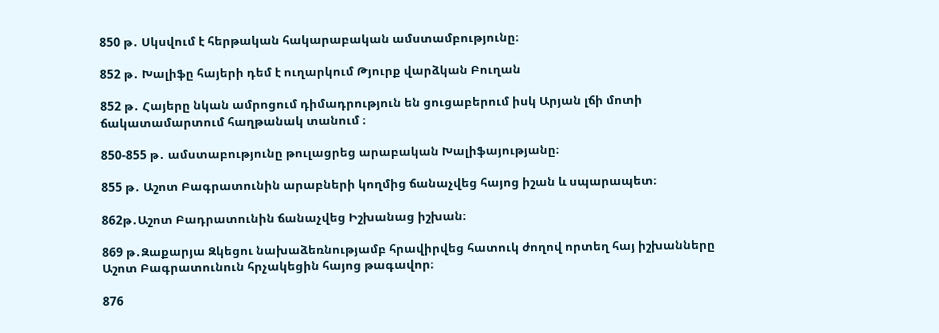850 թ․ Սկսվում է հերթական հակարաբական ամստամբությունը։

852 թ․ Խալիֆը հայերի դեմ է ուղարկում Թյուրք վարձկան Բուղան

852 թ․ Հայերը նկան ամրոցում դիմադրություն են ցուցաբերում իսկ Արյան լճի մոտի ճակատամարտում հաղթանակ տանում ։

850-855 թ․ ամստաբությունը թուլացրեց արաբական Խալիֆայությանը։

855 թ․ Աշոտ Բագրատունին արաբների կողմից ճանաչվեց հայոց իշան և սպարապետ։

862թ․Աշոտ Բադրատունին ճանաչվեց Իշխանաց իշխան։

869 թ․Զաքարյա Զկեցու նախաձեռնությամբ հրավիրվեց հատուկ ժողով որտեղ հայ իշխանները Աշոտ Բագրատունուն հրչակեցին հայոց թագավոր։

876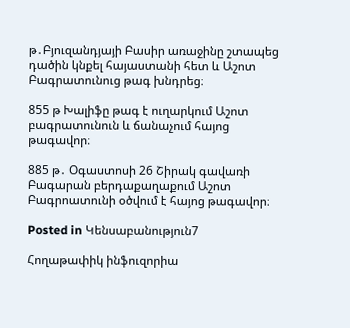թ․Բյուզանդյայի Բասիր առաջինը շտապեց դածին կնքել հայաստանի հետ և Աշոտ Բագրատունուց թագ խնդրեց։

855 թ Խալիֆը թագ է ուղարկում Աշոտ բագրատունուն և ճանաչում հայոց թագավոր։

885 թ․ Օգաստոսի 26 Շիրակ գավառի Բագարան բերդաքաղաքում Աշոտ Բագրոատունի օծվում է հայոց թագավոր։

Posted in Կենսաբանություն7

Հողաթափիկ ինֆուզորիա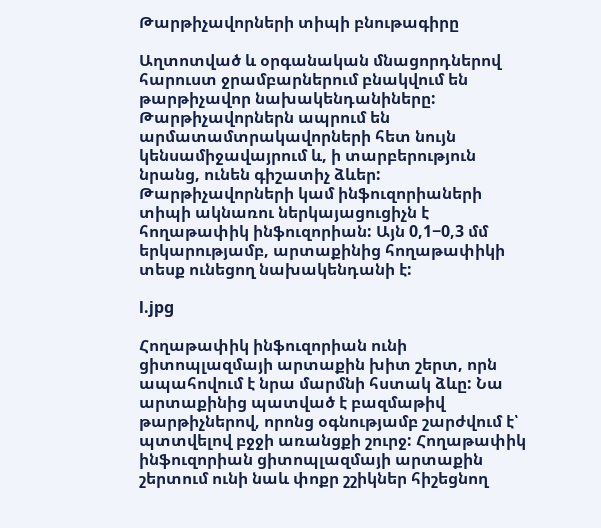Թարթիչավորների տիպի բնութագիրը

Աղտոտված և օրգանական մնացորդներով հարուստ ջրամբարներում բնակվում են թարթիչավոր նախակենդանիները: Թարթիչավորներն ապրում են արմատամտրակավորների հետ նույն կենսամիջավայրում և, ի տարբերություն նրանց, ունեն գիշատիչ ձևեր: Թարթիչավորների կամ ինֆուզորիաների տիպի ակնառու ներկայացուցիչն է հողաթափիկ ինֆուզորիան: Այն 0,1−0,3 մմ երկարությամբ, արտաքինից հողաթափիկի տեսք ունեցող նախակենդանի է:

l.jpg

Հողաթափիկ ինֆուզորիան ունի ցիտոպլազմայի արտաքին խիտ շերտ, որն ապահովում է նրա մարմնի հստակ ձևը: Նա արտաքինից պատված է բազմաթիվ թարթիչներով, որոնց օգնությամբ շարժվում է՝ պտտվելով բջջի առանցքի շուրջ: Հողաթափիկ ինֆուզորիան ցիտոպլազմայի արտաքին շերտում ունի նաև փոքր շշիկներ հիշեցնող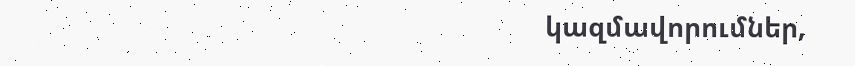կազմավորումներ,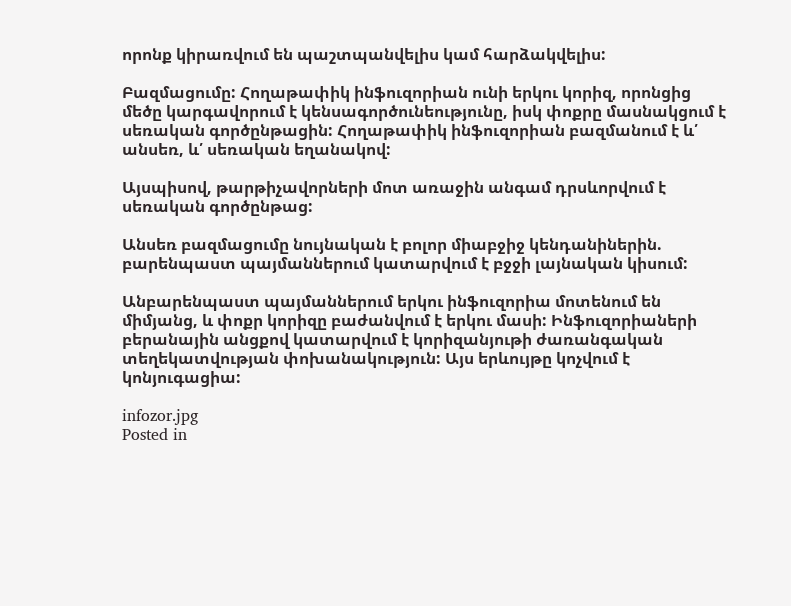որոնք կիրառվում են պաշտպանվելիս կամ հարձակվելիս:

Բազմացումը: Հողաթափիկ ինֆուզորիան ունի երկու կորիզ, որոնցից մեծը կարգավորում է կենսագործունեությունը, իսկ փոքրը մասնակցում է սեռական գործընթացին: Հողաթափիկ ինֆուզորիան բազմանում է և՛ անսեռ, և՛ սեռական եղանակով:

Այսպիսով, թարթիչավորների մոտ առաջին անգամ դրսևորվում է սեռական գործընթաց:

Անսեռ բազմացումը նույնական է բոլոր միաբջիջ կենդանիներին. բարենպաստ պայմաններում կատարվում է բջջի լայնական կիսում:

Անբարենպաստ պայմաններում երկու ինֆուզորիա մոտենում են միմյանց, և փոքր կորիզը բաժանվում է երկու մասի: Ինֆուզորիաների բերանային անցքով կատարվում է կորիզանյութի ժառանգական տեղեկատվության փոխանակություն: Այս երևույթը կոչվում է կոնյուգացիա:

infozor.jpg
Posted in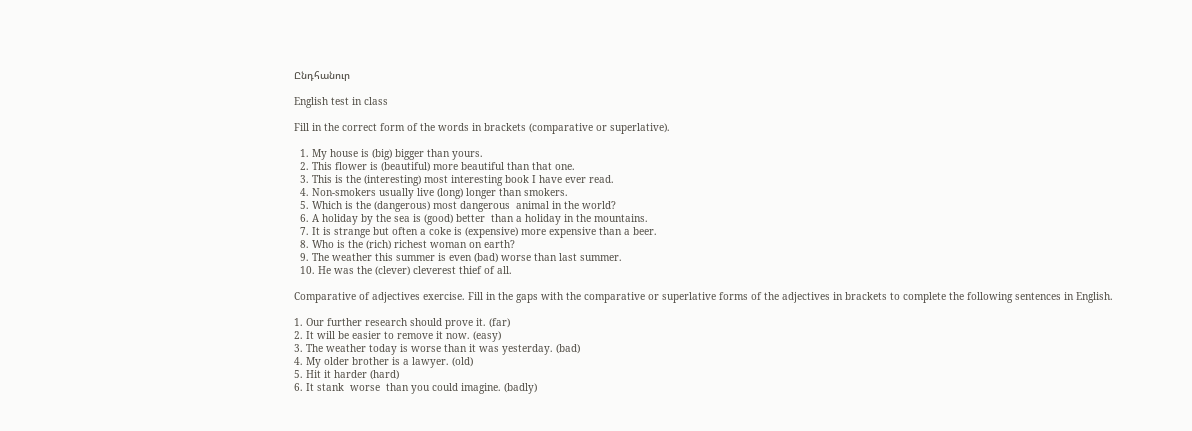Ընդհանուր

English test in class

Fill in the correct form of the words in brackets (comparative or superlative).

  1. My house is (big) bigger than yours.
  2. This flower is (beautiful) more beautiful than that one.
  3. This is the (interesting) most interesting book I have ever read.
  4. Non-smokers usually live (long) longer than smokers.
  5. Which is the (dangerous) most dangerous  animal in the world?
  6. A holiday by the sea is (good) better  than a holiday in the mountains.
  7. It is strange but often a coke is (expensive) more expensive than a beer.
  8. Who is the (rich) richest woman on earth?
  9. The weather this summer is even (bad) worse than last summer.
  10. He was the (clever) cleverest thief of all.

Comparative of adjectives exercise. Fill in the gaps with the comparative or superlative forms of the adjectives in brackets to complete the following sentences in English.

1. Our further research should prove it. (far)
2. It will be easier to remove it now. (easy)
3. The weather today is worse than it was yesterday. (bad)
4. My older brother is a lawyer. (old)
5. Hit it harder (hard)
6. It stank  worse  than you could imagine. (badly)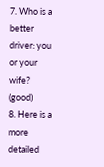7. Who is a  better driver: you or your wife? (good)
8. Here is a   more detailed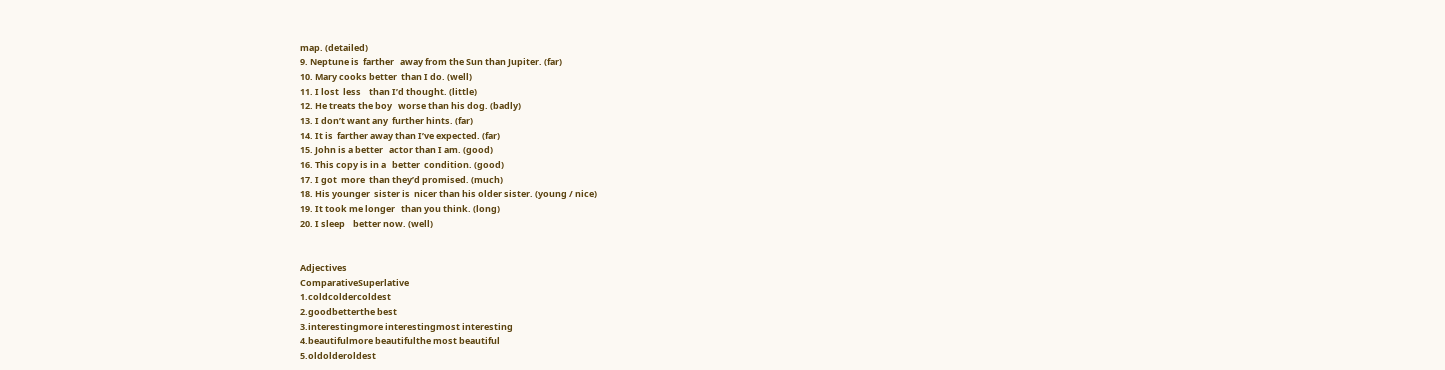map. (detailed)
9. Neptune is  farther   away from the Sun than Jupiter. (far)
10. Mary cooks better  than I do. (well)
11. I lost  less    than I’d thought. (little)
12. He treats the boy   worse than his dog. (badly)
13. I don’t want any  further hints. (far)
14. It is  farther away than I’ve expected. (far)
15. John is a better   actor than I am. (good)
16. This copy is in a   better  condition. (good)
17. I got  more  than they’d promised. (much)
18. His younger  sister is  nicer than his older sister. (young / nice)
19. It took me longer   than you think. (long)
20. I sleep    better now. (well)


Adjectives
ComparativeSuperlative
1.coldcoldercoldest
2.goodbetterthe best
3.interestingmore interestingmost interesting
4.beautifulmore beautifulthe most beautiful
5.oldolderoldest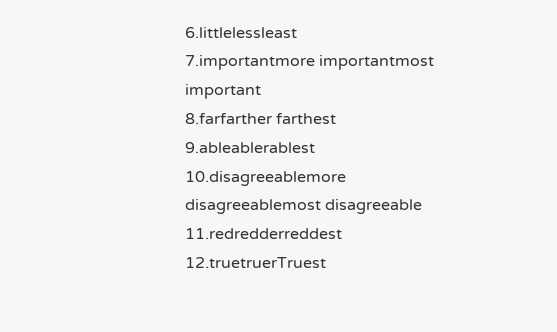6.littlelessleast
7.importantmore importantmost important
8.farfarther farthest
9.ableablerablest
10.disagreeablemore disagreeablemost disagreeable
11.redredderreddest
12.truetruerTruest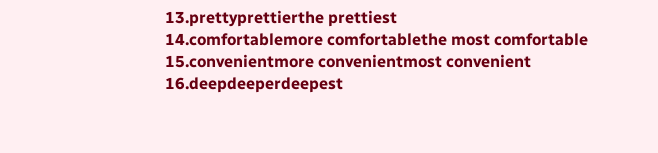13.prettyprettierthe prettiest
14.comfortablemore comfortablethe most comfortable
15.convenientmore convenientmost convenient
16.deepdeeperdeepest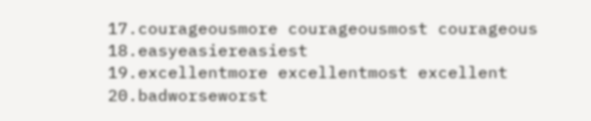17.courageousmore courageousmost courageous
18.easyeasiereasiest
19.excellentmore excellentmost excellent
20.badworseworst